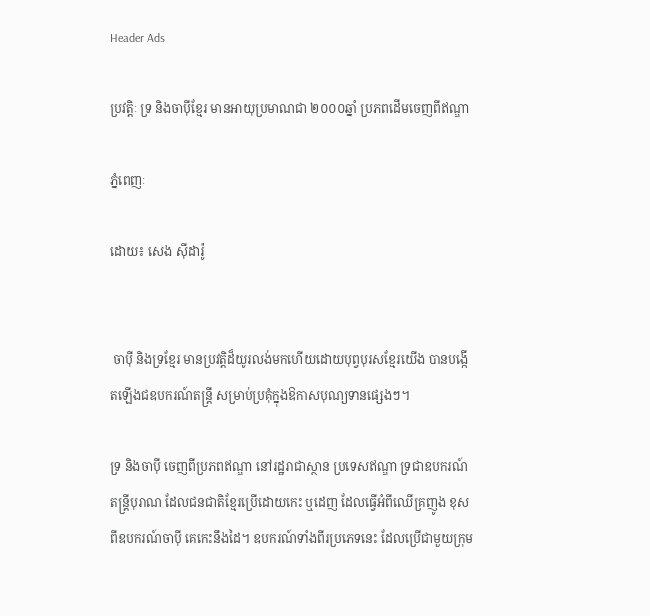Header Ads

ប្រវត្តិៈ ទ្រ និងចាប៉ីខ្មែរ មានអាយុប្រមាណជា ២០០០ឆ្នាំ ប្រភពដើមចេញពីឥណ្ឌា

ភ្នំពេញៈ

ដោយ៖ សេង ស៊ីដារ៉ូ


 ចាប៉ី និងទ្រខ្មែរ មានប្រវត្តិដ៏យូរលង់មកហើយដោយបុព្វបុរសខ្មែរយើង បានបង្កើតឡើងជឧបករណ៍តន្ត្រី សម្រាប់ប្រគុំក្នុងឱកាសបុណ្យទានផ្សេងៗ។

ទ្រ និងចាប៉ី ចេញពីប្រភពឥណ្ឌា នៅរដ្ឋរាជាស្ថាន ប្រទេសឥណ្ឌា ទ្រជាឧបករណ៍តន្ត្រីបុរាណ ដែលជនជាតិខ្មែរប្រើដោយកេះ ឬដេញ ដែលធ្វើអំពីឈើគ្រញូង ខុសពីឧបករណ៍ចាប៉ី គេកេះនឹងដៃ។ ឧបករណ៍ទាំងពីរប្រភេទនេះ ដែលប្រើជាមួយក្រុម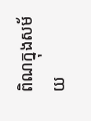ពិណក្នុងសម័យ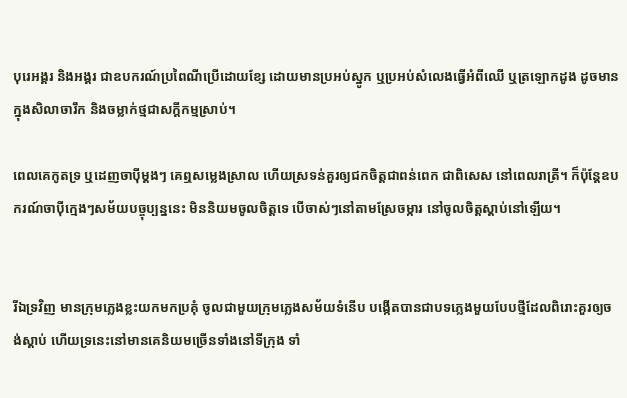បុរេអង្គរ និងអង្គរ ជាឧបករណ៍ប្រពៃណីប្រើដោយខ្សែ ដោយមានប្រអប់ស្នូក ឬប្រអប់សំលេងធ្វើអំពីឈើ ឬត្រឡោកដូង ដូចមានក្នុងសិលាចារឹក និងចម្លាក់ថ្មជាសក្តីកម្មស្រាប់។

ពេលគេកូតទ្រ ឬដេញចាប៉ីម្តងៗ គេឮសម្លេងស្រាល ហើយស្រទន់គួរឲ្យជកចិត្តជាពន់ពេក ជាពិសេស នៅពេលរាត្រី។ ក៏ប៉ុន្តែឧបករណ៍ចាប៉ីក្មេងៗសម័យបច្ចុប្បន្ននេះ មិននិយមចូលចិត្តទេ បើចាស់ៗនៅតាមស្រែចម្ការ នៅចូលចិត្តស្តាប់នៅឡើយ។


រីឯទ្រវិញ មានក្រុមភ្លេងខ្លះយកមកប្រគុំ ចូលជាមួយក្រុមភ្លេងសម័យទំនើប បង្កើតបានជាបទភ្លេងមួយបែបថ្មីដែលពិរោះគួរឲ្យចង់ស្តាប់ ហើយទ្រនេះនៅមានគេនិយមច្រើនទាំងនៅទីក្រុង ទាំ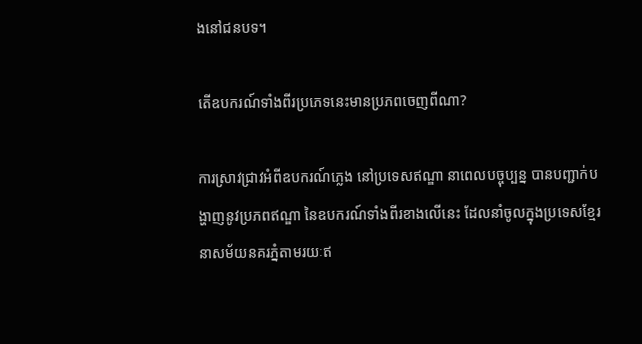ងនៅជនបទ។

តើឧបករណ៍ទាំងពីរប្រភេទនេះមានប្រភពចេញពីណា?

ការស្រាវជ្រាវអំពីឧបករណ៍ភ្លេង នៅប្រទេសឥណ្ឌា នាពេលបច្ចុប្បន្ន បានបញ្ជាក់បង្ហាញនូវប្រភពឥណ្ឌា នៃឧបករណ៍ទាំងពីរខាងលើនេះ ដែលនាំចូលក្នុងប្រទេសខ្មែរ នាសម័យនគរភ្នំតាមរយៈឥ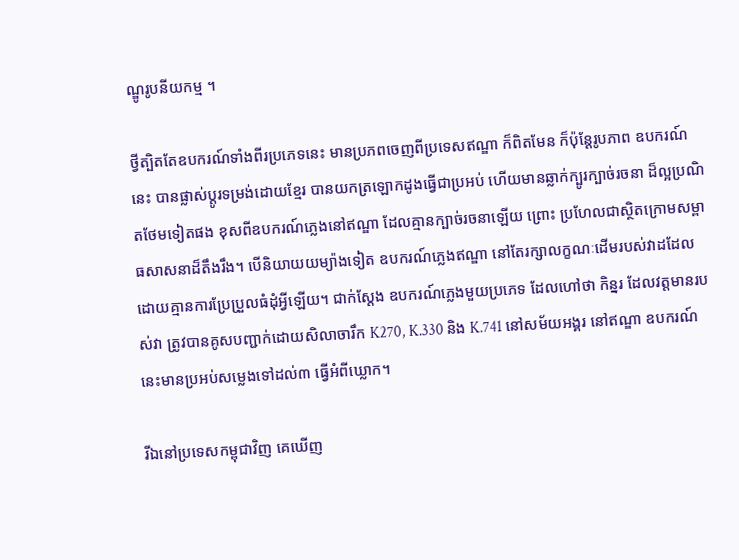ណ្ឌូរូបនីយកម្ម ។

ថ្វីត្បិតតែឧបករណ៍ទាំងពីរប្រភេទនេះ មានប្រភពចេញពីប្រទេសឥណ្ឌា ក៏ពិតមែន ក៏ប៉ុន្តែរូបភាព ឧបករណ៍នេះ បានផ្លាស់ប្តូរទម្រង់ដោយខ្មែរ បានយកត្រឡោកដូងធ្វើជាប្រអប់ ហើយមានឆ្លាក់ក្បូរក្បាច់រចនា ដ៏ល្អប្រណិតថែមទៀតផង ខុសពីឧបករណ៍ភ្លេងនៅឥណ្ឌា ដែលគ្មានក្បាច់រចនាឡើយ ព្រោះ ប្រហែលជាស្ថិតក្រោមសម្ពាធសាសនាដ៏តឹងរឹង។ បើនិយាយយម្យ៉ាងទៀត ឧបករណ៍ភ្លេងឥណ្ឌា នៅតែរក្សាលក្ខណៈដើមរបស់វាដដែល ដោយគ្មានការប្រែប្រួលធំដុំអ្វីឡើយ។ ជាក់ស្តែង ឧបករណ៍ភ្លេងមួយប្រភេទ ដែលហៅថា កិន្នរ ដែលវត្តមានរបស់វា ត្រូវបានគូសបញ្ជាក់ដោយសិលាចារឹក K270, K.330 និង K.741 នៅសម័យអង្គរ នៅឥណ្ឌា ឧបករណ៍នេះមានប្រអប់សម្លេងទៅដល់៣ ធ្វើអំពីឃ្លោក។

រីឯនៅប្រទេសកម្ពុជាវិញ គេឃើញ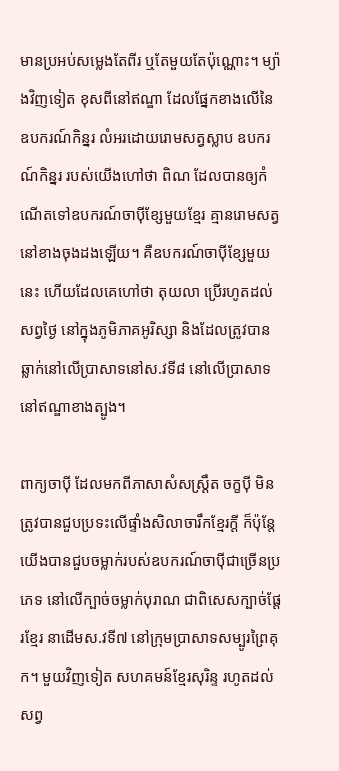មានប្រអប់សម្លេងតែពីរ ឬតែមួយតែប៉ុណ្ណោះ។ ម្យ៉ាងវិញទៀត ខុសពីនៅឥណ្ឌា ដែលផ្នែកខាងលើនៃឧបករណ៍កិន្នរ លំអរដោយរោមសត្វស្លាប ឧបករណ៍កិន្នរ របស់យើងហៅថា ពិណ ដែលបានឲ្យកំណើតទៅឧបករណ៍ចាប៉ីខ្សែមួយខ្មែរ គ្មានរោមសត្វនៅខាងចុងដងឡើយ។ គឺឧបករណ៍ចាប៉ីខ្សែមួយនេះ ហើយដែលគេហៅថា តុយលា ប្រើរហូតដល់សព្វថ្ងៃ នៅក្នុងភូមិភាគអូរិស្សា និងដែលត្រូវបានឆ្លាក់នៅលើប្រាសាទនៅស.វទី៨ នៅលើប្រាសាទនៅឥណ្ឌាខាងត្បូង។

ពាក្យចាប៉ី ដែលមកពីភាសាសំសស្ត្រឹត ចក្ខប៉ី មិនត្រូវបានជួបប្រទះលើផ្ទាំងសិលាចារឹកខ្មែរក្តី ក៏ប៉ុន្តែយើងបានជួបចម្លាក់របស់ឧបករណ៍ចាប៉ីជាច្រើនប្រភេទ នៅលើក្បាច់ចម្លាក់បុរាណ ជាពិសេសក្បាច់ផ្តែរខ្មែរ នាដើមស.វទី៧ នៅក្រុមប្រាសាទសម្បូរព្រៃគុក។ មួយវិញទៀត សហគមន៍ខ្មែរសុរិន្ទ រហូតដល់សព្វ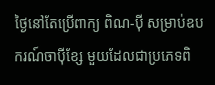ថ្ងៃនៅតែប្រើពាក្យ ពិណ-ប៉ី សម្រាប់ឧបករណ៍ចាប៉ីខ្សែ មួយដែលជាប្រភេទពិ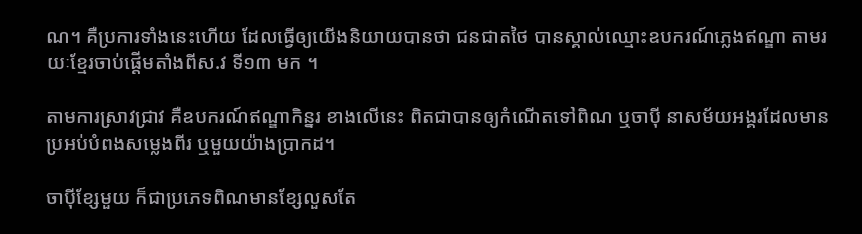ណ។ គឺប្រការទាំងនេះហើយ ដែលធ្វើឲ្យយើងនិយាយបានថា ជនជាតថៃ បានស្គាល់ឈ្មោះឧបករណ៍ភ្លេងឥណ្ឌា តាមរយៈខ្មែរចាប់ផ្តើមតាំងពីស.វ ទី១៣ មក ។

តាមការស្រាវជ្រាវ គឺឧបករណ៍ឥណ្ឌាកិន្នរ ខាងលើនេះ ពិតជាបានឲ្យកំណើតទៅពិណ ឬចាប៉ី នាសម័យអង្គរដែលមានប្រអប់បំពងសម្លេងពីរ ឬមួយយ៉ាងប្រាកដ។

ចាប៉ីខ្សែមួយ ក៏ជាប្រភេទពិណមានខ្សែលួសតែ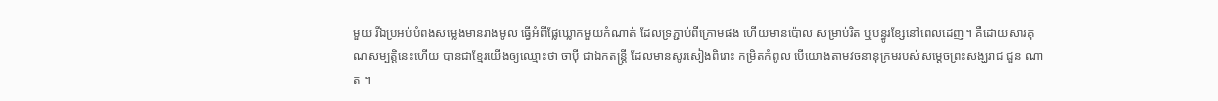មួយ រីឯប្រអប់បំពងសម្លេងមានរាងមូល ធ្វើអំពីផ្លែឃ្លោកមួយកំណាត់ ដែលទ្រភ្ជាប់ពីក្រោមផង ហើយមានប៉ោល សម្រាប់រិត ឬបន្ធូរខ្សែនៅពេលដេញ។ គឺដោយសារគុណសម្បត្តិនេះហើយ បានជាខ្មែរយើងឲ្យឈ្មោះថា ចាប៉ី ជាឯកតន្ត្រី ដែលមានសូរសៀងពិរោះ កម្រិតកំពូល បើយោងតាមវចនានុក្រមរបស់សម្តេចព្រះសង្ឃរាជ ជួន ណាត ។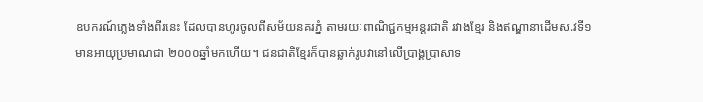ឧបករណ៍ភ្លេងទាំងពីរនេះ ដែលបានហូរចូលពីសម័យនគរភ្នំ តាមរយៈពាណិជ្ជកម្មអន្តរជាតិ រវាងខ្មែរ និងឥណ្ឌានាដើមស.វទី១ មានអាយុប្រមាណជា ២០០០ឆ្នាំមកហើយ។ ជនជាតិខ្មែរក៏បានឆ្លាក់រូបវានៅលើប្រាង្គប្រាសាទ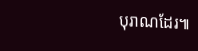បុរាណដែរ៕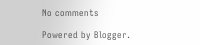No comments

Powered by Blogger.